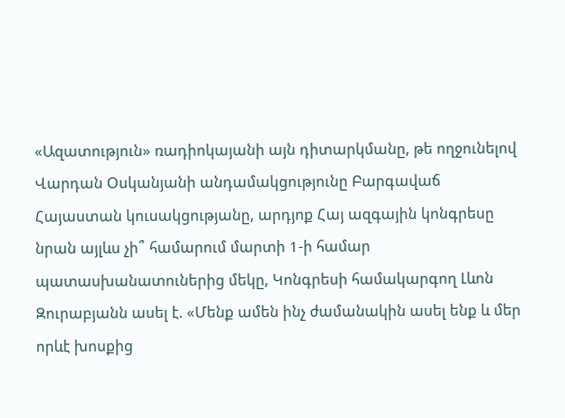«Ազատություն» ռադիոկայանի այն դիտարկմանը, թե ողջունելով Վարդան Օսկանյանի անդամակցությունը Բարգավաճ Հայաստան կուսակցությանը, արդյոք Հայ ազգային կոնգրեսը նրան այլևս չի՞ համարում մարտի 1-ի համար պատասխանատուներից մեկը, Կոնգրեսի համակարգող Լևոն Զուրաբյանն ասել է. «Մենք ամեն ինչ ժամանակին ասել ենք և մեր որևէ խոսքից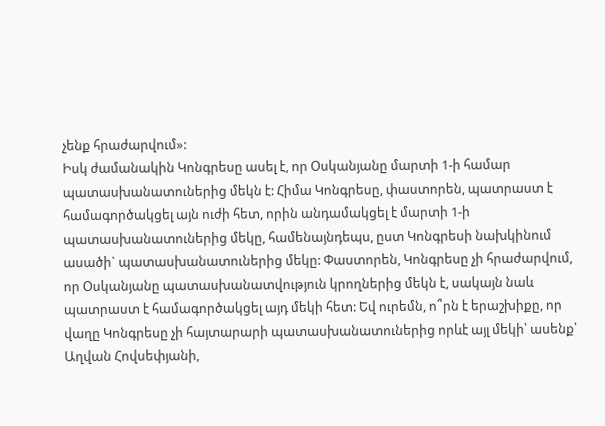չենք հրաժարվում»:
Իսկ ժամանակին Կոնգրեսը ասել է, որ Օսկանյանը մարտի 1-ի համար պատասխանատուներից մեկն է: Հիմա Կոնգրեսը, փաստորեն, պատրաստ է համագործակցել այն ուժի հետ, որին անդամակցել է մարտի 1-ի պատասխանատուներից մեկը, համենայնդեպս, ըստ Կոնգրեսի նախկինում ասածի` պատասխանատուներից մեկը: Փաստորեն, Կոնգրեսը չի հրաժարվում, որ Օսկանյանը պատասխանատվություն կրողներից մեկն է, սակայն նաև պատրաստ է համագործակցել այդ մեկի հետ: Եվ ուրեմն, ո՞րն է երաշխիքը, որ վաղը Կոնգրեսը չի հայտարարի պատասխանատուներից որևէ այլ մեկի՝ ասենք՝ Աղվան Հովսեփյանի,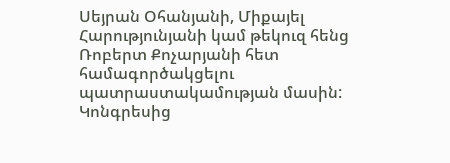Սեյրան Օհանյանի, Միքայել Հարությունյանի կամ թեկուզ հենց Ռոբերտ Քոչարյանի հետ համագործակցելու պատրաստակամության մասին: Կոնգրեսից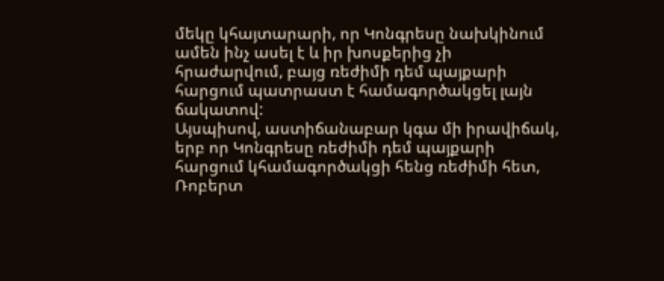մեկը կհայտարարի, որ Կոնգրեսը նախկինում ամեն ինչ ասել է և իր խոսքերից չի հրաժարվում, բայց ռեժիմի դեմ պայքարի հարցում պատրաստ է համագործակցել լայն ճակատով:
Այսպիսով, աստիճանաբար կգա մի իրավիճակ, երբ որ Կոնգրեսը ռեժիմի դեմ պայքարի հարցում կհամագործակցի հենց ռեժիմի հետ, Ռոբերտ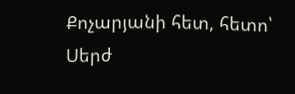Քոչարյանի հետ, հետո՝ Սերժ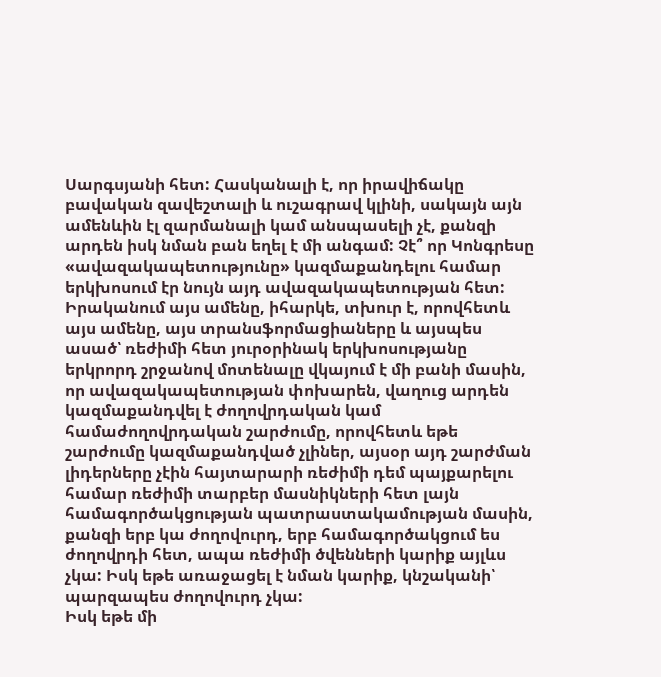Սարգսյանի հետ: Հասկանալի է, որ իրավիճակը բավական զավեշտալի և ուշագրավ կլինի, սակայն այն ամենևին էլ զարմանալի կամ անսպասելի չէ, քանզի արդեն իսկ նման բան եղել է մի անգամ: Չէ՞ որ Կոնգրեսը «ավազակապետությունը» կազմաքանդելու համար երկխոսում էր նույն այդ ավազակապետության հետ: Իրականում այս ամենը, իհարկե, տխուր է, որովհետև այս ամենը, այս տրանսֆորմացիաները և այսպես ասած՝ ռեժիմի հետ յուրօրինակ երկխոսությանը երկրորդ շրջանով մոտենալը վկայում է մի բանի մասին, որ ավազակապետության փոխարեն, վաղուց արդեն կազմաքանդվել է ժողովրդական կամ համաժողովրդական շարժումը, որովհետև եթե շարժումը կազմաքանդված չլիներ, այսօր այդ շարժման լիդերները չէին հայտարարի ռեժիմի դեմ պայքարելու համար ռեժիմի տարբեր մասնիկների հետ լայն համագործակցության պատրաստակամության մասին, քանզի երբ կա ժողովուրդ, երբ համագործակցում ես ժողովրդի հետ, ապա ռեժիմի ծվենների կարիք այլևս չկա: Իսկ եթե առաջացել է նման կարիք, կնշականի՝ պարզապես ժողովուրդ չկա:
Իսկ եթե մի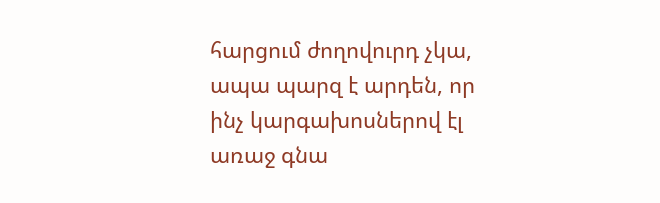հարցում ժողովուրդ չկա, ապա պարզ է արդեն, որ ինչ կարգախոսներով էլ առաջ գնա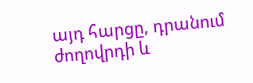այդ հարցը, դրանում ժողովրդի և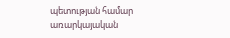պետության համար առարկայական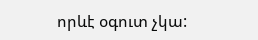որևէ օգուտ չկա: